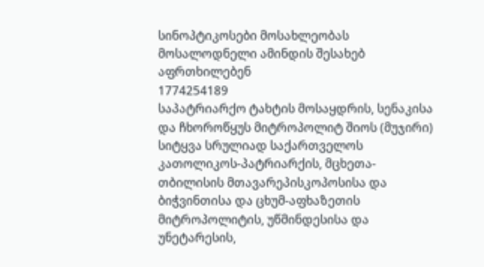სინოპტიკოსები მოსახლეობას მოსალოდნელი ამინდის შესახებ აფრთხილებენ
1774254189
საპატრიარქო ტახტის მოსაყდრის, სენაკისა და ჩხოროწყუს მიტროპოლიტ შიოს (მუჯირი) სიტყვა სრულიად საქართველოს კათოლიკოს-პატრიარქის, მცხეთა-თბილისის მთავარეპისკოპოსისა და ბიჭვინთისა და ცხუმ-აფხაზეთის მიტროპოლიტის, უწმინდესისა და უნეტარესის,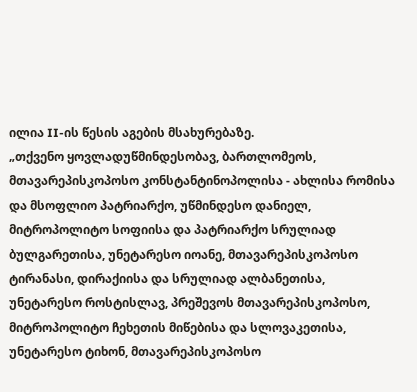ილია II-ის წესის აგების მსახურებაზე.
„თქვენო ყოვლადუწმინდესობავ, ბართლომეოს, მთავარეპისკოპოსო კონსტანტინოპოლისა - ახლისა რომისა და მსოფლიო პატრიარქო, უწმინდესო დანიელ, მიტროპოლიტო სოფიისა და პატრიარქო სრულიად ბულგარეთისა, უნეტარესო იოანე, მთავარეპისკოპოსო ტირანასი, დირაქიისა და სრულიად ალბანეთისა, უნეტარესო როსტისლავ, პრეშევოს მთავარეპისკოპოსო, მიტროპოლიტო ჩეხეთის მიწებისა და სლოვაკეთისა, უნეტარესო ტიხონ, მთავარეპისკოპოსო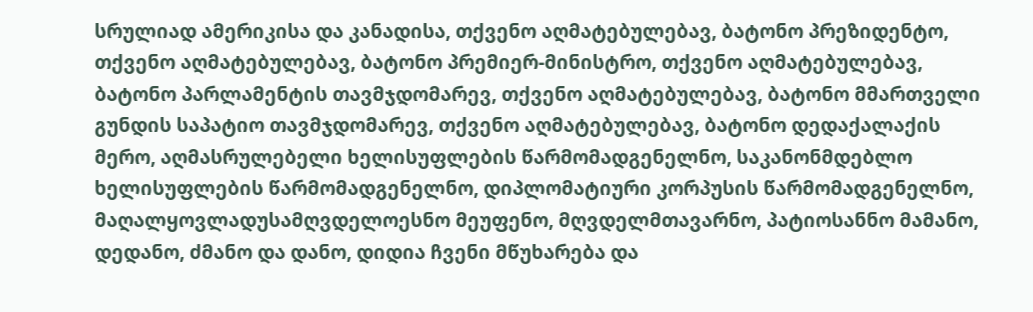სრულიად ამერიკისა და კანადისა, თქვენო აღმატებულებავ, ბატონო პრეზიდენტო, თქვენო აღმატებულებავ, ბატონო პრემიერ-მინისტრო, თქვენო აღმატებულებავ, ბატონო პარლამენტის თავმჯდომარევ, თქვენო აღმატებულებავ, ბატონო მმართველი გუნდის საპატიო თავმჯდომარევ, თქვენო აღმატებულებავ, ბატონო დედაქალაქის მერო, აღმასრულებელი ხელისუფლების წარმომადგენელნო, საკანონმდებლო ხელისუფლების წარმომადგენელნო, დიპლომატიური კორპუსის წარმომადგენელნო, მაღალყოვლადუსამღვდელოესნო მეუფენო, მღვდელმთავარნო, პატიოსანნო მამანო, დედანო, ძმანო და დანო, დიდია ჩვენი მწუხარება და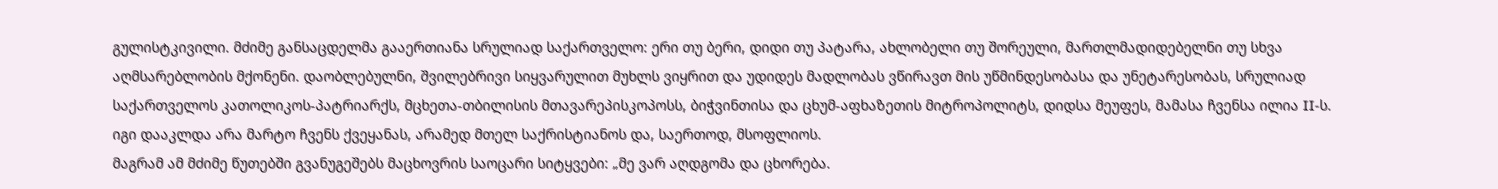გულისტკივილი. მძიმე განსაცდელმა გააერთიანა სრულიად საქართველო: ერი თუ ბერი, დიდი თუ პატარა, ახლობელი თუ შორეული, მართლმადიდებელნი თუ სხვა აღმსარებლობის მქონენი. დაობლებულნი, შვილებრივი სიყვარულით მუხლს ვიყრით და უდიდეს მადლობას ვწირავთ მის უწმინდესობასა და უნეტარესობას, სრულიად საქართველოს კათოლიკოს-პატრიარქს, მცხეთა-თბილისის მთავარეპისკოპოსს, ბიჭვინთისა და ცხუმ-აფხაზეთის მიტროპოლიტს, დიდსა მეუფეს, მამასა ჩვენსა ილია II-ს. იგი დააკლდა არა მარტო ჩვენს ქვეყანას, არამედ მთელ საქრისტიანოს და, საერთოდ, მსოფლიოს.
მაგრამ ამ მძიმე წუთებში გვანუგეშებს მაცხოვრის საოცარი სიტყვები: „მე ვარ აღდგომა და ცხორება.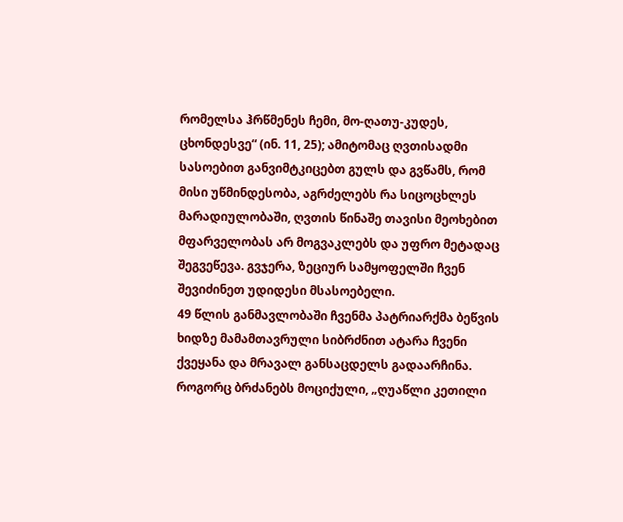რომელსა ჰრწმენეს ჩემი, მო-ღათუ-კუდეს, ცხონდესვე“ (ინ. 11, 25); ამიტომაც ღვთისადმი სასოებით განვიმტკიცებთ გულს და გვწამს, რომ მისი უწმინდესობა, აგრძელებს რა სიცოცხლეს მარადიულობაში, ღვთის წინაშე თავისი მეოხებით მფარველობას არ მოგვაკლებს და უფრო მეტადაც შეგვეწევა. გვჯერა, ზეციურ სამყოფელში ჩვენ შევიძინეთ უდიდესი მსასოებელი.
49 წლის განმავლობაში ჩვენმა პატრიარქმა ბეწვის ხიდზე მამამთავრული სიბრძნით ატარა ჩვენი ქვეყანა და მრავალ განსაცდელს გადაარჩინა. როგორც ბრძანებს მოციქული, „ღუაწლი კეთილი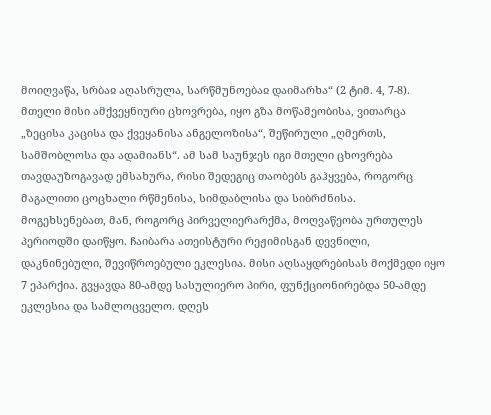მოიღვაწა, სრბაჲ აღასრულა, სარწმუნოებაჲ დაიმარხა“ (2 ტიმ. 4, 7-8). მთელი მისი ამქვეყნიური ცხოვრება, იყო გზა მოწამეობისა, ვითარცა „ზეცისა კაცისა და ქვეყანისა ანგელოზისა“, შეწირული „ღმერთს, სამშობლოსა და ადამიანს“. ამ სამ საუნჯეს იგი მთელი ცხოვრება თავდაუზოგავად ემსახურა, რისი შედეგიც თაობებს გაჰყვება, როგორც მაგალითი ცოცხალი რწმენისა, სიმდაბლისა და სიბრძნისა.
მოგეხსენებათ, მან, როგორც პირველიერარქმა, მოღვაწეობა ურთულეს პერიოდში დაიწყო. ჩაიბარა ათეისტური რეჟიმისგან დევნილი, დაკნინებული, შევიწროებული ეკლესია. მისი აღსაყდრებისას მოქმედი იყო 7 ეპარქია. გვყავდა 80-ამდე სასულიერო პირი, ფუნქციონირებდა 50-ამდე ეკლესია და სამლოცველო. დღეს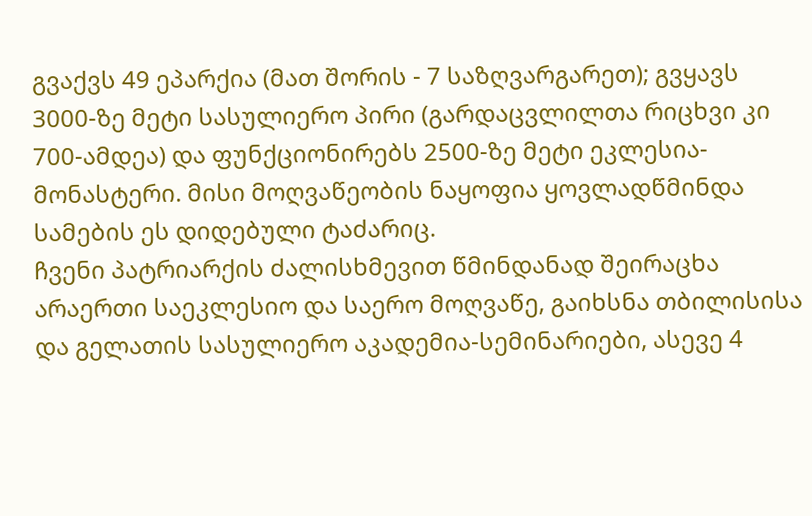გვაქვს 49 ეპარქია (მათ შორის - 7 საზღვარგარეთ); გვყავს 3000-ზე მეტი სასულიერო პირი (გარდაცვლილთა რიცხვი კი 700-ამდეა) და ფუნქციონირებს 2500-ზე მეტი ეკლესია-მონასტერი. მისი მოღვაწეობის ნაყოფია ყოვლადწმინდა სამების ეს დიდებული ტაძარიც.
ჩვენი პატრიარქის ძალისხმევით წმინდანად შეირაცხა არაერთი საეკლესიო და საერო მოღვაწე, გაიხსნა თბილისისა და გელათის სასულიერო აკადემია-სემინარიები, ასევე 4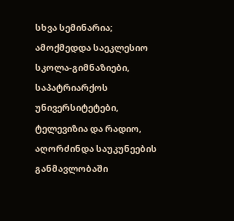სხვა სემინარია; ამოქმედდა საეკლესიო სკოლა-გიმნაზიები, საპატრიარქოს უნივერსიტეტები, ტელევიზია და რადიო, აღორძინდა საუკუნეების განმავლობაში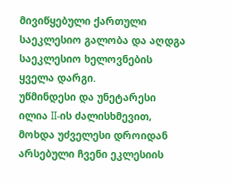მივიწყებული ქართული საეკლესიო გალობა და აღდგა საეკლესიო ხელოვნების ყველა დარგი.
უწმინდესი და უნეტარესი ილია II-ის ძალისხმევით, მოხდა უძველესი დროიდან არსებული ჩვენი ეკლესიის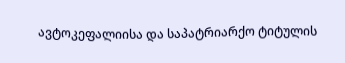ავტოკეფალიისა და საპატრიარქო ტიტულის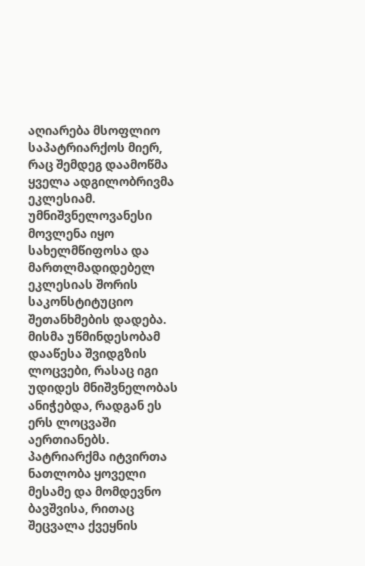აღიარება მსოფლიო საპატრიარქოს მიერ, რაც შემდეგ დაამოწმა ყველა ადგილობრივმა ეკლესიამ. უმნიშვნელოვანესი მოვლენა იყო სახელმწიფოსა და მართლმადიდებელ ეკლესიას შორის საკონსტიტუციო შეთანხმების დადება.
მისმა უწმინდესობამ დააწესა შვიდგზის ლოცვები, რასაც იგი უდიდეს მნიშვნელობას ანიჭებდა, რადგან ეს ერს ლოცვაში აერთიანებს.
პატრიარქმა იტვირთა ნათლობა ყოველი მესამე და მომდევნო ბავშვისა, რითაც შეცვალა ქვეყნის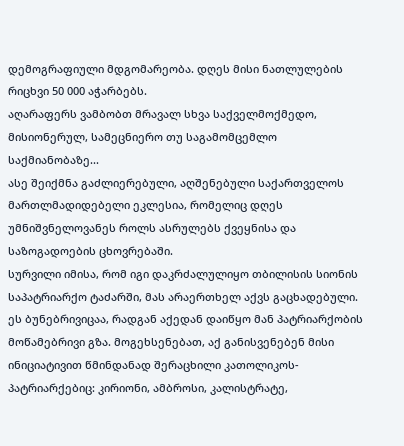დემოგრაფიული მდგომარეობა. დღეს მისი ნათლულების რიცხვი 50 000 აჭარბებს.
აღარაფერს ვამბობთ მრავალ სხვა საქველმოქმედო, მისიონერულ, სამეცნიერო თუ საგამომცემლო საქმიანობაზე...
ასე შეიქმნა გაძლიერებული, აღშენებული საქართველოს მართლმადიდებელი ეკლესია, რომელიც დღეს უმნიშვნელოვანეს როლს ასრულებს ქვეყნისა და საზოგადოების ცხოვრებაში.
სურვილი იმისა, რომ იგი დაკრძალულიყო თბილისის სიონის საპატრიარქო ტაძარში, მას არაერთხელ აქვს გაცხადებული. ეს ბუნებრივიცაა, რადგან აქედან დაიწყო მან პატრიარქობის მოწამებრივი გზა. მოგეხსენებათ, აქ განისვენებენ მისი ინიციატივით წმინდანად შერაცხილი კათოლიკოს-პატრიარქებიც: კირიონი, ამბროსი, კალისტრატე,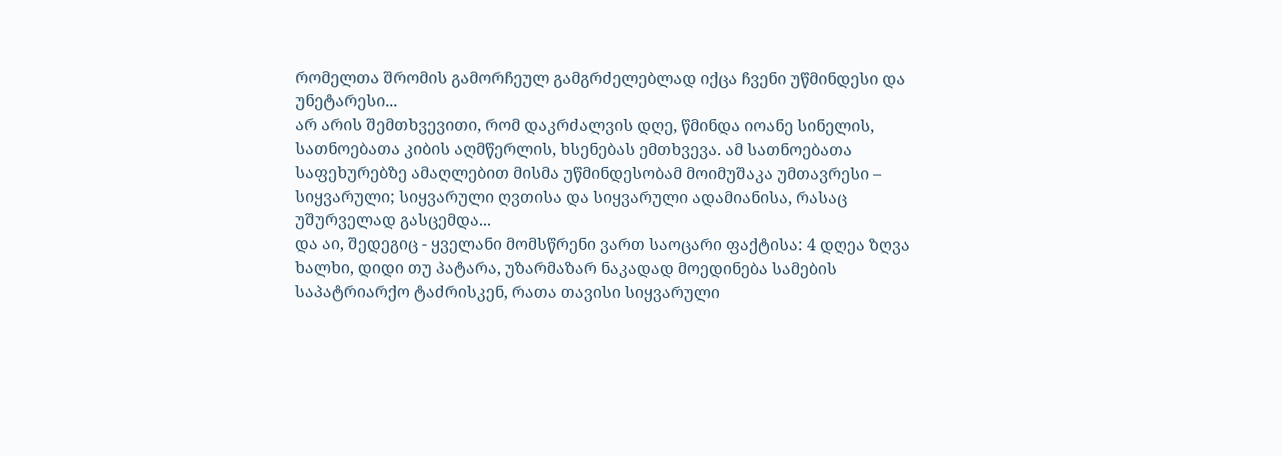რომელთა შრომის გამორჩეულ გამგრძელებლად იქცა ჩვენი უწმინდესი და უნეტარესი...
არ არის შემთხვევითი, რომ დაკრძალვის დღე, წმინდა იოანე სინელის, სათნოებათა კიბის აღმწერლის, ხსენებას ემთხვევა. ამ სათნოებათა საფეხურებზე ამაღლებით მისმა უწმინდესობამ მოიმუშაკა უმთავრესი – სიყვარული; სიყვარული ღვთისა და სიყვარული ადამიანისა, რასაც უშურველად გასცემდა...
და აი, შედეგიც - ყველანი მომსწრენი ვართ საოცარი ფაქტისა: 4 დღეა ზღვა ხალხი, დიდი თუ პატარა, უზარმაზარ ნაკადად მოედინება სამების საპატრიარქო ტაძრისკენ, რათა თავისი სიყვარული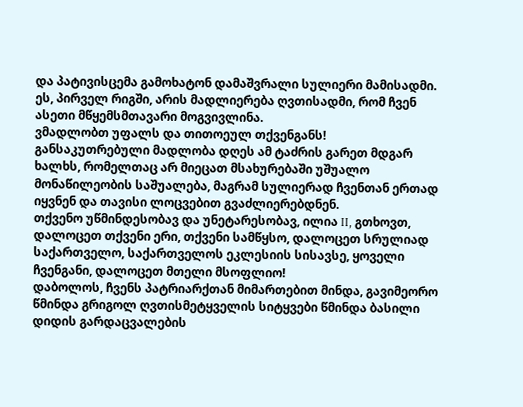და პატივისცემა გამოხატონ დამაშვრალი სულიერი მამისადმი.
ეს, პირველ რიგში, არის მადლიერება ღვთისადმი, რომ ჩვენ ასეთი მწყემსმთავარი მოგვივლინა.
ვმადლობთ უფალს და თითოეულ თქვენგანს!
განსაკუთრებული მადლობა დღეს ამ ტაძრის გარეთ მდგარ ხალხს, რომელთაც არ მიეცათ მსახურებაში უშუალო მონაწილეობის საშუალება, მაგრამ სულიერად ჩვენთან ერთად იყვნენ და თავისი ლოცვებით გვაძლიერებდნენ.
თქვენო უწმინდესობავ და უნეტარესობავ, ილია II, გთხოვთ, დალოცეთ თქვენი ერი, თქვენი სამწყსო, დალოცეთ სრულიად საქართველო, საქართველოს ეკლესიის სისავსე, ყოველი ჩვენგანი, დალოცეთ მთელი მსოფლიო!
დაბოლოს, ჩვენს პატრიარქთან მიმართებით მინდა, გავიმეორო წმინდა გრიგოლ ღვთისმეტყველის სიტყვები წმინდა ბასილი დიდის გარდაცვალების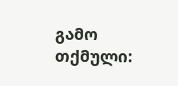გამო თქმული: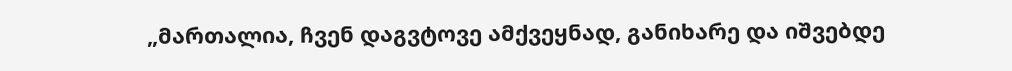„მართალია, ჩვენ დაგვტოვე ამქვეყნად, განიხარე და იშვებდე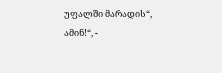უფალში მარადის“, ამინ!“, -